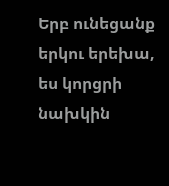Երբ ունեցանք երկու երեխա, ես կորցրի նախկին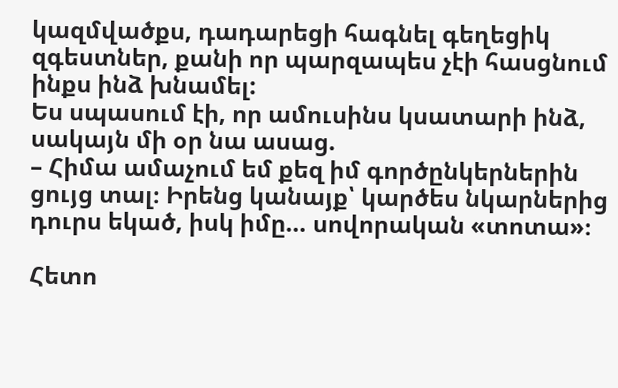կազմվածքս, դադարեցի հագնել գեղեցիկ զգեստներ, քանի որ պարզապես չէի հասցնում ինքս ինձ խնամել:
Ես սպասում էի, որ ամուսինս կսատարի ինձ, սակայն մի օր նա ասաց.
– Հիմա ամաչում եմ քեզ իմ գործընկերներին ցույց տալ։ Իրենց կանայք՝ կարծես նկարներից դուրս եկած, իսկ իմը… սովորական «տոտա»։

Հետո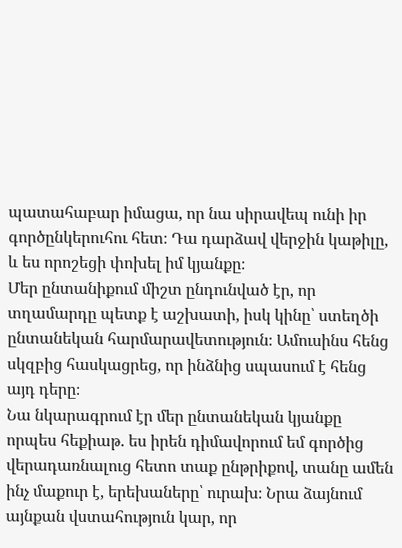պատահաբար իմացա, որ նա սիրավեպ ունի իր գործընկերուհու հետ։ Դա դարձավ վերջին կաթիլը, և ես որոշեցի փոխել իմ կյանքը։
Մեր ընտանիքում միշտ ընդունված էր, որ տղամարդը պետք է աշխատի, իսկ կինը՝ ստեղծի ընտանեկան հարմարավետություն։ Ամուսինս հենց սկզբից հասկացրեց, որ ինձնից սպասում է հենց այդ դերը։
Նա նկարագրում էր մեր ընտանեկան կյանքը որպես հեքիաթ. ես իրեն դիմավորում եմ գործից վերադառնալուց հետո տաք ընթրիքով, տանը ամեն ինչ մաքուր է, երեխաները՝ ուրախ։ Նրա ձայնում այնքան վստահություն կար, որ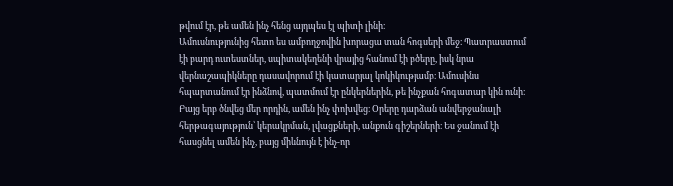թվում էր, թե ամեն ինչ հենց այդպես էլ պիտի լինի։
Ամուսնությունից հետո ես ամբողջովին խորացա տան հոգսերի մեջ։ Պատրաստում էի բարդ ուտեստներ, սպիտակեղենի վրայից հանում էի բծերը, իսկ նրա վերնաշապիկները դասավորում էի կատարյալ կոկիկությամբ։ Ամուսինս հպարտանում էր ինձնով, պատմում էր ընկերներին, թե ինչքան հոգատար կին ունի։
Բայց երբ ծնվեց մեր որդին, ամեն ինչ փոխվեց։ Օրերը դարձան անվերջանալի հերթագայություն՝ կերակրման, լվացքների, անքուն գիշերների։ Ես ջանում էի հասցնել ամեն ինչ, բայց միևնույն է ինչ-որ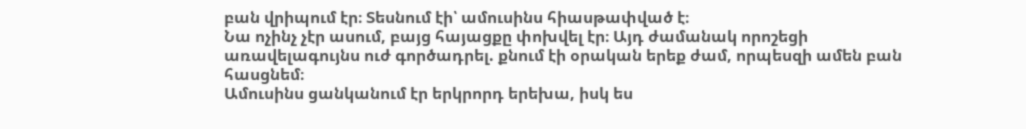բան վրիպում էր։ Տեսնում էի՝ ամուսինս հիասթափված է։
Նա ոչինչ չէր ասում, բայց հայացքը փոխվել էր։ Այդ ժամանակ որոշեցի առավելագույնս ուժ գործադրել. քնում էի օրական երեք ժամ, որպեսզի ամեն բան հասցնեմ։
Ամուսինս ցանկանում էր երկրորդ երեխա, իսկ ես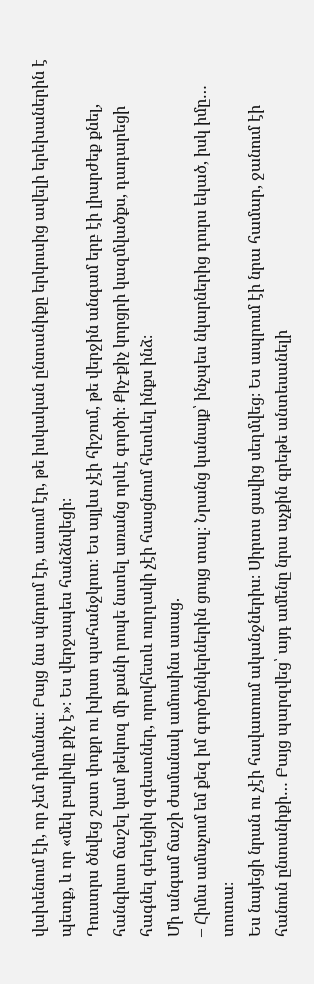վախենում էի, որ չեմ դիմանա։ Բայց նա պնդում էր, ասում էր, թե իսկական ընտանիքը երկուսից ավելի երեխաներին է պետք, և որ «մեկ բալիկը քիչ է»։ Ես վերջապես հանձնվեցի։
Դուստրս ծնվեց շատ փոքր ու խիստ պահանջկոտ։ Ես այլևս չէի հիշում, թե վերջին անգամ երբ էի լիարժեք քնել, հանգիստ ճաշել կամ թեկուզ մի քանի րոպե նստել առանց որևէ գործի։ Քիչ-քիչ կորցրի կազմվածքս, դադարեցի հագնել գեղեցիկ զգեստներ, որովհետև ուղղակի չէի հասցնում հետևել ինքս ինձ։
Մի անգամ ճաշի ժամանակ ամուսինս ասաց.
– Հիմա ամաչում եմ քեզ իմ գործընկերներին ցույց տալ։ Նրանց կանայք՝ ինչպես նկարներից դուրս եկած, իսկ իմը… տոտա։
Ես նայեցի նրան ու չէի հավատում ականջներիս։ Սիրտս ցավից սեղմվեց։ Ես ապրում էի նրա համար, ջանում էի հանուն ընտանիքի… Բայց պարզվեց՝ այդ ամենը նրա աչքին գրեթե անտեսանելի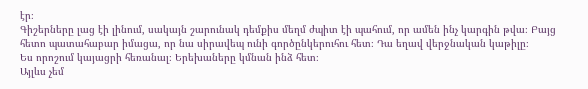էր։
Գիշերները լաց էի լինում, սակայն շարունակ դեմքիս մեղմ ժպիտ էի պահում, որ ամեն ինչ կարգին թվա։ Բայց հետո պատահաբար իմացա, որ նա սիրավեպ ունի գործընկերուհու հետ։ Դա եղավ վերջնական կաթիլը։
Ես որոշում կայացրի հեռանալ։ Երեխաները կմնան ինձ հետ։
Այլևս չեմ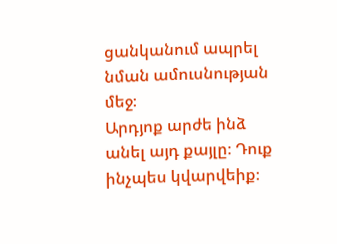ցանկանում ապրել նման ամուսնության մեջ։
Արդյոք արժե ինձ անել այդ քայլը։ Դուք ինչպես կվարվեիք։